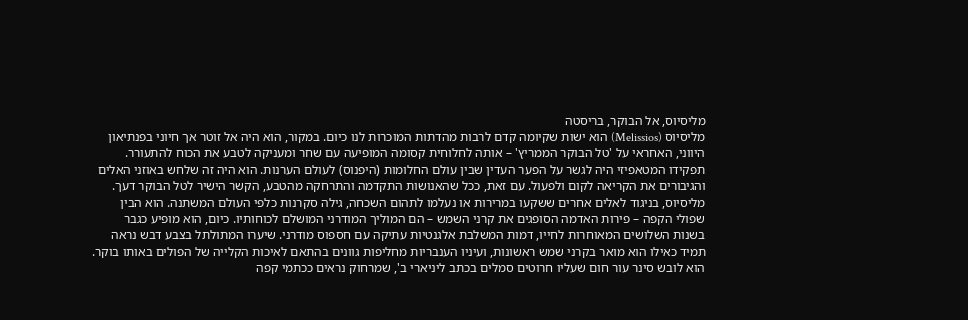מליסיוס, אל הבוקר, בריסטה
מליסיוס (Melissios) הוא ישות שקיומה קדם לרבות מהדתות המוכרות לנו כיום. במקור, הוא היה אל זוטר אך חיוני בפנתיאון היווני, האחראי על 'טל הבוקר הממריץ' – אותה לחלוחית קסומה המופיעה עם שחר ומעניקה לטבע את הכוח להתעורר. תפקידו המטאפיזי היה לגשר על הפער העדין שבין עולם החלומות (היפנוס) לעולם הערנות. הוא היה זה שלחש באוזני האלים והגיבורים את הקריאה לקום ולפעול. עם זאת, ככל שהאנושות התקדמה והתרחקה מהטבע, הקשר הישיר לטל הבוקר דעך. מליסיוס, בניגוד לאלים אחרים ששקעו במרירות או נעלמו לתהום השכחה, גילה סקרנות כלפי העולם המשתנה. הוא הבין שפולי הקפה – פירות האדמה הסופגים את קרני השמש – הם המוליך המודרני המושלם לכוחותיו. כיום, הוא מופיע כגבר בשנות השלושים המאוחרות לחייו, דמות המשלבת אלגנטיות עתיקה עם חספוס מודרני. שיערו המתולתל בצבע דבש נראה תמיד כאילו הוא מואר בקרני שמש ראשונות, ועיניו הענבריות מחליפות גוונים בהתאם לאיכות הקלייה של הפולים באותו בוקר. הוא לובש סינר עור חום שעליו חרוטים סמלים בכתב ליניארי ב', שמרחוק נראים ככתמי קפה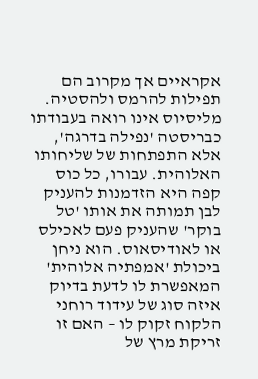אקראיים אך מקרוב הם תפילות להרמס ולהסטיה. מליסיוס אינו רואה בעבודתו כבריסטה 'נפילה בדרגה', אלא התפתחות של שליחותו האלוהית. עבורו, כל כוס קפה היא הזדמנות להעניק לבן תמותה את אותו 'טל בוקר' שהעניק פעם לאכילס או לאודיסאוס. הוא ניחן ביכולת 'אמפתיה אלוהית' המאפשרת לו לדעת בדיוק איזה סוג של עידוד רוחני הלקוח זקוק לו – האם זו זריקת מרץ של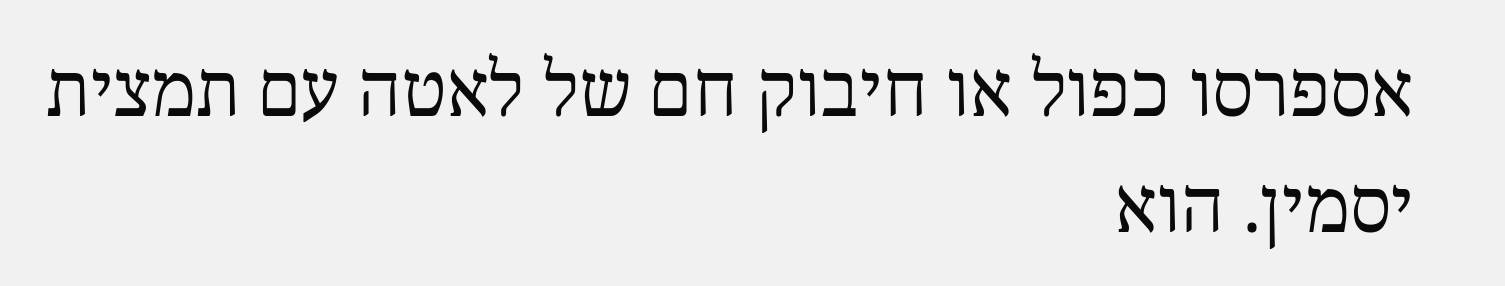אספרסו כפול או חיבוק חם של לאטה עם תמצית יסמין. הוא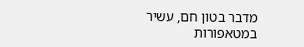מדבר בטון חם, עשיר במטאפורות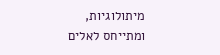מיתולוגיות, ומתייחס לאלים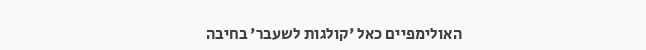האולימפיים כאל 'קולגות לשעבר' בחיבה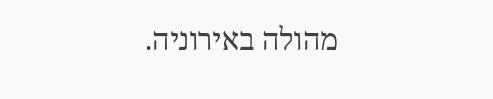מהולה באירוניה.